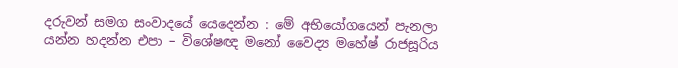දරුවන් සමග සංවාදයේ යෙදෙන්න : මේ අභියෝගයෙන් පැනලා යන්න හදන්න එපා – විශේෂඥ මනෝ වෛද්‍ය මහේෂ් රාජසූරිය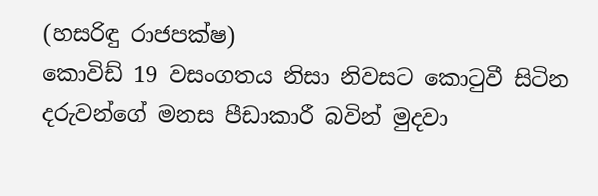(හසරිඳු රාජපක්ෂ)
කොවිඩ් 19 වසංගතය නිසා නිවසට කොටුවී සිටින දරුවන්ගේ මනස පීඩාකාරී බවින් මුදවා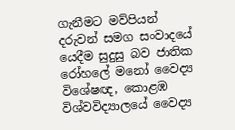ගැනීමට මව්පියන් දරුවන් සමග සංවාදයේ යෙදීම සුදුසු බව ජාතික රෝහලේ මනෝ වෛද්‍ය විශේෂඥ, කොළඹ විශ්වවිද්‍යාලයේ වෛද්‍ය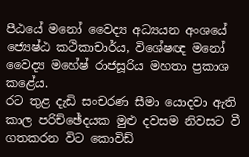පීඨයේ මනෝ වෛද්‍ය අධ්‍යයන අංශයේ ජ්‍යෙෂ්ඨ කථිකාචාර්ය, විශේෂඥ මනෝ වෛද්‍ය මහේෂ් රාජසූරිය මහතා ප්‍රකාශ කළේය.
රට තුළ දැඩි සංචරණ සීමා යොදවා ඇති කාල පරිච්ඡේදයක මුළු දවසම නිවසට වී ගතකරන විට කොවිඩ්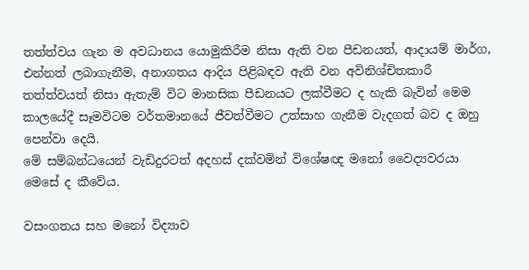තත්ත්වය ගැන ම අවධානය යොමුකිරීම නිසා ඇති වන පීඩනයත්, ආදායම් මාර්ග, එන්නත් ලබාගැනීම, අනාගතය ආදිය පිළිබඳව ඇති වන අවිනිශ්චිතකාරී තත්ත්වයත් නිසා ඇතැම් විට මානසික පීඩනයට ලක්වීමට ද හැකි බැවින් මෙම කාලයේදී සෑමවිටම වර්තමානයේ ජීවත්වීමට උත්සාහ ගැනීම වැදගත් බව ද ඔහු පෙන්වා දෙයි.
මේ සම්බන්ධයෙන් වැඩිදුරටත් අදහස් දක්වමින් විශේෂඥ මනෝ වෛද්‍යවරයා මෙසේ ද කීවේය.

වසංගතය සහ මනෝ විද්‍යාව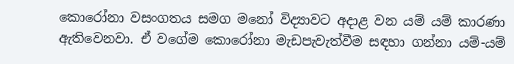කොරෝනා වසංගතය සමග මනෝ විද්‍යාවට අදාළ වන යම් යම් කාරණා ඇතිවෙනවා. ඒ වගේම කොරෝනා මැඩපැවැත්වීම සඳහා ගන්නා යම්-යම්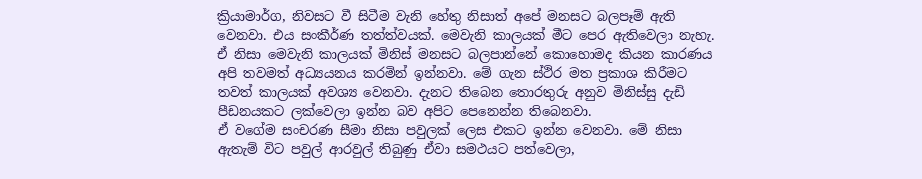ක්‍රියාමාර්ග, නිවසට වී සිටීම වැනි හේතු නිසාත් අපේ මනසට බලපෑම් ඇති වෙනවා. එය සංකීර්ණ තත්ත්වයක්. මෙවැනි කාලයක් මීට පෙර ඇතිවෙලා නැහැ. ඒ නිසා මෙවැනි කාලයක් මිනිස් මනසට බලපාන්නේ කොහොමද කියන කාරණය අපි තවමත් අධ්‍යයනය කරමින් ඉන්නවා. මේ ගැන ස්ථිර මත ප්‍රකාශ කිරීමට තවත් කාලයක් අවශ්‍ය වෙනවා. දැනට තිබෙන තොරතුරු අනුව මිනිස්සු දැඩි පීඩනයකට ලක්වෙලා ඉන්න බව අපිට පෙනෙන්න තිබෙනවා.
ඒ වගේම සංචරණ සීමා නිසා පවුලක් ලෙස එකට ඉන්න වෙනවා. මේ නිසා ඇතැම් විට පවුල් ආරවුල් තිබුණු ඒවා සමථයට පත්වෙලා,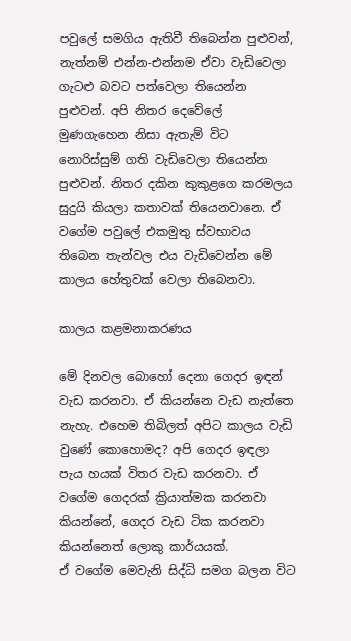පවුලේ සමගිය ඇතිවී තිබෙන්න පුළුවන්, නැත්නම් එන්න-එන්නම ඒවා වැඩිවෙලා ගැටළු බවට පත්වෙලා තියෙන්න පුළුවන්. අපි නිතර දෙවේලේ මුණගැහෙන නිසා ඇතැම් විට නොරිස්සුම් ගති වැඩිවෙලා තියෙන්න පුළුවන්. නිතර දකින කුකුළගෙ කරමලය සුදුයි කියලා කතාවක් තියෙනවානෙ. ඒ වගේම පවුලේ එකමුතු ස්වභාවය තිබෙන තැන්වල එය වැඩිවෙන්න මේ කාලය හේතුවක් වෙලා තිබෙනවා.

කාලය කළමනාකරණය

මේ දිනවල බොහෝ දෙනා ගෙදර ඉඳන් වැඩ කරනවා. ඒ කියන්නෙ වැඩ නැත්තෙ නැහැ. එහෙම තිබිලත් අපිට කාලය වැඩි වුණේ කොහොමද? අපි ගෙදර ඉඳලා පැය හයක් විතර වැඩ කරනවා. ඒ වගේම ගෙදරක් ක්‍රියාත්මක කරනවා කියන්නේ, ගෙදර වැඩ ටික කරනවා කියන්නෙත් ලොකු කාර්යයක්.
ඒ වගේම මෙවැනි සිද්ධි සමග බලන විට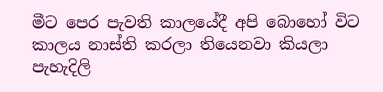මීට පෙර පැවති කාලයේදී අපි බොහෝ විට කාලය නාස්ති කරලා තියෙනවා කියලා පැහැදිලි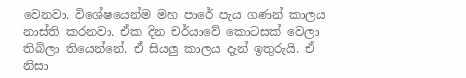වෙනවා. විශේෂයෙන්ම මහ පාරේ පැය ගණන් කාලය නාස්ති කරනවා. ඒක දින චර්යාවේ කොටසක් වෙලා තිබිලා තියෙන්නේ. ඒ සියලු කාලය දැන් ඉතුරුයි. ඒ නිසා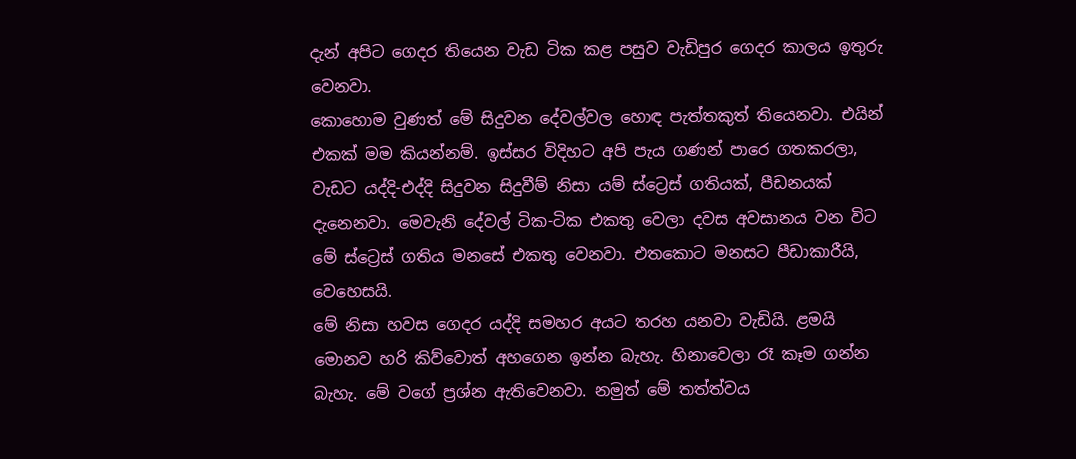දැන් අපිට ගෙදර තියෙන වැඩ ටික කළ පසුව වැඩිපුර ගෙදර කාලය ඉතුරු වෙනවා.
කොහොම වුණත් මේ සිදුවන දේවල්වල හොඳ පැත්තකුත් තියෙනවා. එයින් එකක් මම කියන්නම්. ඉස්සර විදිහට අපි පැය ගණන් පාරෙ ගතකරලා, වැඩට යද්දි-එද්දි සිදුවන සිදුවීම් නිසා යම් ස්ට්‍රෙස් ගතියක්, පීඩනයක් දැනෙනවා. මෙවැනි දේවල් ටික-ටික එකතු වෙලා දවස අවසානය වන විට මේ ස්ට්‍රෙස් ගතිය මනසේ එකතු වෙනවා. එතකොට මනසට පීඩාකාරීයි, වෙහෙසයි.
මේ නිසා හවස ගෙදර යද්දි සමහර අයට තරහ යනවා වැඩියි. ළමයි මොනව හරි කිව්වොත් අහගෙන ඉන්න බැහැ. හිනාවෙලා රෑ කෑම ගන්න බැහැ. මේ වගේ ප්‍රශ්න ඇතිවෙනවා. නමුත් මේ තත්ත්වය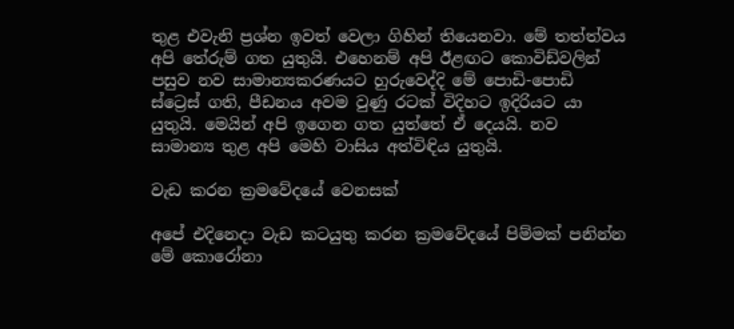තුළ එවැනි ප්‍රශ්න ඉවත් වෙලා ගිහින් තියෙනවා. මේ තත්ත්වය අපි තේරුම් ගත යුතුයි. එහෙනම් අපි ඊළඟට කොවිඩ්වලින් පසුව නව සාමාන්‍යකරණයට හුරුවෙද්දි මේ පොඩි-පොඩි ස්ට්‍රෙස් ගති, පීඩනය අවම වුණු රටක් විදිහට ඉදිරියට යා යුතුයි. මෙයින් අපි ඉගෙන ගත යුත්තේ ඒ දෙයයි. නව සාමාන්‍ය තුළ අපි මෙහි වාසිය අත්විඳිය යුතුයි.

වැඩ කරන ක්‍රමවේදයේ වෙනසක්

අපේ එදිනෙදා වැඩ කටයුතු කරන ක්‍රමවේදයේ පිම්මක් පනින්න මේ කොරෝනා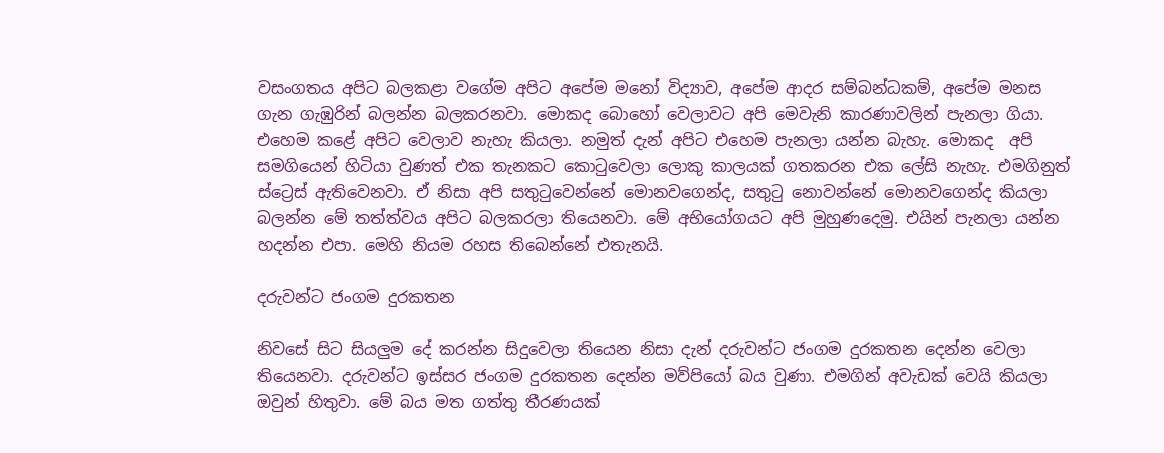වසංගතය අපිට බලකළා වගේම අපිට අපේම මනෝ විද්‍යාව, අපේම ආදර සම්බන්ධකම්, අපේම මනස ගැන ගැඹුරින් බලන්න බලකරනවා. මොකද බොහෝ වෙලාවට අපි මෙවැනි කාරණාවලින් පැනලා ගියා. එහෙම කළේ අපිට වෙලාව නැහැ කියලා. නමුත් දැන් අපිට එහෙම පැනලා යන්න බැහැ. මොකද  අපි සමගියෙන් හිටියා වුණත් එක තැනකට කොටුවෙලා ලොකු කාලයක් ගතකරන එක ලේසි නැහැ. එමගිනුත් ස්ට්‍රෙස් ඇතිවෙනවා. ඒ නිසා අපි සතුටුවෙන්නේ මොනවගෙන්ද, සතුටු නොවන්නේ මොනවගෙන්ද කියලා  බලන්න මේ තත්ත්වය අපිට බලකරලා තියෙනවා. මේ අභියෝගයට අපි මුහුණදෙමු. එයින් පැනලා යන්න හදන්න එපා. මෙහි නියම රහස තිබෙන්නේ එතැනයි.

දරුවන්ට ජංගම දුරකතන

නිවසේ සිට සියලුම දේ කරන්න සිදුවෙලා තියෙන නිසා දැන් දරුවන්ට ජංගම දුරකතන දෙන්න වෙලා තියෙනවා. දරුවන්ට ඉස්සර ජංගම දුරකතන දෙන්න මව්පියෝ බය වුණා. එමගින් අවැඩක් වෙයි කියලා ඔවුන් හිතුවා. මේ බය මත ගත්තු තීරණයක්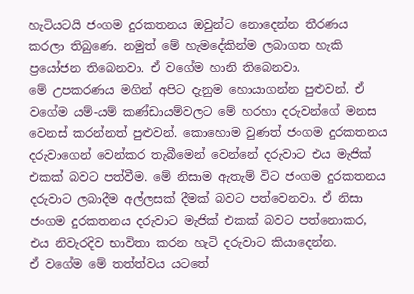හැටියටයි ජංගම දුරකතනය ඔවුන්ට නොදෙන්න තීරණය කරලා තිබුණෙ. නමුත් මේ හැමදේකින්ම ලබාගත හැකි ප්‍රයෝජන තිබෙනවා. ඒ වගේම හානි තිබෙනවා.
මේ උපකරණය මගින් අපිට දැනුම හොයාගන්න පුළුවන්. ඒ වගේම යම්-යම් කණ්ඩායම්වලට මේ හරහා දරුවන්ගේ මනස වෙනස් කරන්නත් පුළුවන්. කොහොම වුණත් ජංගම දුරකතනය දරුවාගෙන් වෙන්කර තැබීමෙන් වෙන්නේ දරුවාට එය මැජික් එකක් බවට පත්වීම. මේ නිසාම ඇතැම් විට ජංගම දුරකතනය දරුවාට ලබාදීම අල්ලසක් දීමක් බවට පත්වෙනවා. ඒ නිසා ජංගම දුරකතනය දරුවාට මැජික් එකක් බවට පත්නොකර, එය නිවැරදිව භාවිතා කරන හැටි දරුවාට කියාදෙන්න.
ඒ වගේම මේ තත්ත්වය යටතේ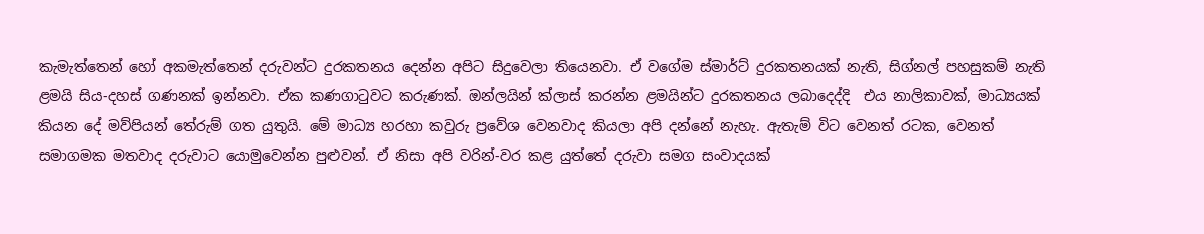කැමැත්තෙන් හෝ අකමැත්තෙන් දරුවන්ට දුරකතනය දෙන්න අපිට සිදුවෙලා තියෙනවා. ඒ වගේම ස්මාර්ට් දුරකතනයක් නැති, සිග්නල් පහසුකම් නැති ළමයි සිය-දහස් ගණනක් ඉන්නවා. ඒක කණගාටුවට කරුණක්. ඔන්ලයින් ක්ලාස් කරන්න ළමයින්ට දුරකතනය ලබාදෙද්දි  එය නාලිකාවක්, මාධ්‍යයක් කියන දේ මව්පියන් තේරුම් ගත යුතුයි. මේ මාධ්‍ය හරහා කවුරු ප්‍රවේශ වෙනවාද කියලා අපි දන්නේ නැහැ. ඇතැම් විට වෙනත් රටක, වෙනත් සමාගමක මතවාද දරුවාට යොමුවෙන්න පුළුවන්. ඒ නිසා අපි වරින්-වර කළ යුත්තේ දරුවා සමග සංවාදයක්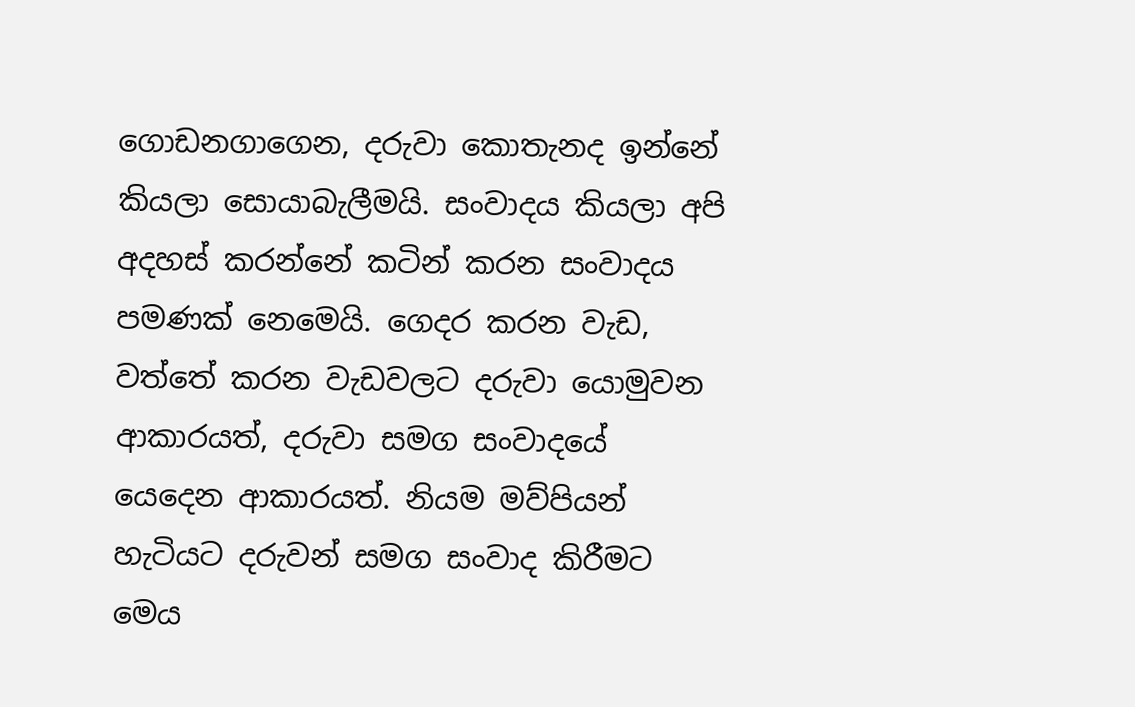ගොඩනගාගෙන, දරුවා කොතැනද ඉන්නේ කියලා සොයාබැලීමයි. සංවාදය කියලා අපි අදහස් කරන්නේ කටින් කරන සංවාදය පමණක් නෙමෙයි. ගෙදර කරන වැඩ, වත්තේ කරන වැඩවලට දරුවා යොමුවන ආකාරයත්, දරුවා සමග සංවාදයේ යෙදෙන ආකාරයත්. නියම මව්පියන් හැටියට දරුවන් සමග සංවාද කිරීමට මෙය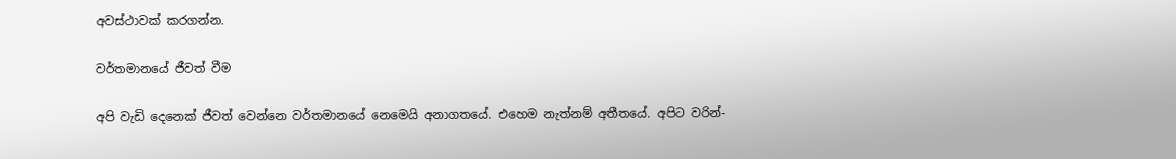අවස්ථාවක් කරගන්න.

වර්තමානයේ ජීවත් වීම

අපි වැඩි දෙනෙක් ජීවත් වෙන්නෙ වර්තමානයේ නෙමෙයි අනාගතයේ. එහෙම නැත්නම් අතීතයේ. අපිට වරින්-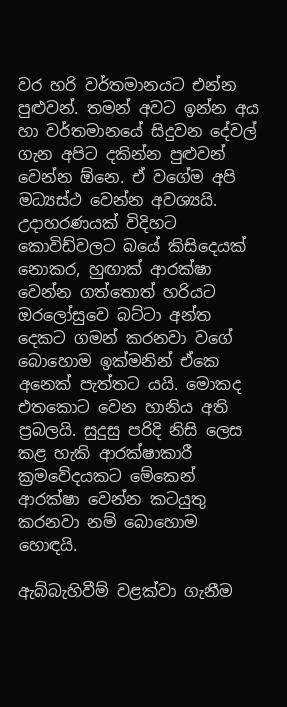වර හරි වර්තමානයට එන්න පුළුවන්. තමන් අවට ඉන්න අය හා වර්තමානයේ සිදුවන දේවල් ගැන අපිට දකින්න පුළුවන් වෙන්න ඕනෙ. ඒ වගේම අපි මධ්‍යස්ථ වෙන්න අවශ්‍යයි. උදාහරණයක් විදිහට කොවිඩ්වලට බයේ කිසිදෙයක් නොකර, හුඟාක් ආරක්ෂා වෙන්න ගත්තොත් හරියට ඔරලෝසුවෙ බට්ටා අන්ත දෙකට ගමන් කරනවා වගේ බොහොම ඉක්මනින් ඒකෙ අනෙක් පැත්තට යයි. මොකද එතකොට වෙන හානිය අති ප්‍රබලයි. සුදුසු පරිදි නිසි ලෙස කළ හැකි ආරක්ෂාකාරී ක්‍රමවේදයකට මේකෙන් ආරක්ෂා වෙන්න කටයුතු කරනවා නම් බොහොම හොඳයි.

ඇබ්බැහිවීම් වළක්වා ගැනීම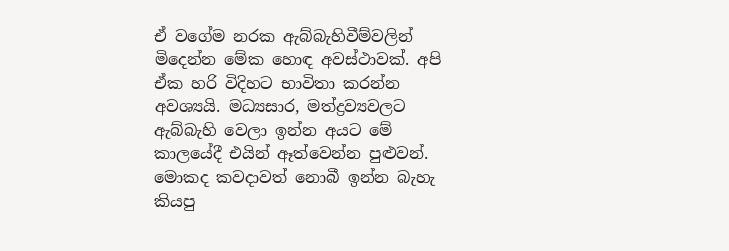ඒ වගේම නරක ඇබ්බැහිවීම්වලින් මිදෙන්න මේක හොඳ අවස්ථාවක්. අපි ඒක හරි විදිහට භාවිතා කරන්න අවශ්‍යයි. මධ්‍යසාර, මත්ද්‍රව්‍යවලට ඇබ්බැහි වෙලා ඉන්න අයට මේ කාලයේදී එයින් ඈත්වෙන්න පුළුවන්. මොකද කවදාවත් නොබී ඉන්න බැහැ කියපු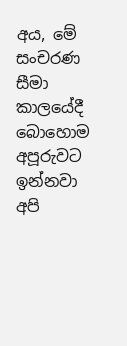අය, මේ සංචරණ සීමා කාලයේදී බොහොම අපූරුවට ඉන්නවා අපි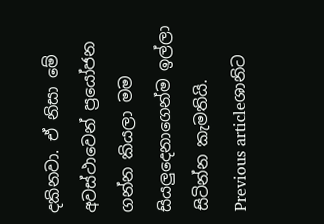දකිනවා. ඒ නිසා මේ අවස්ථාවෙන් ප්‍රයෝජන ගන්න කියලා මම සියලුදෙනාගෙන්ම ඉල්ලා සිටින්න කැමතියි.
Previous articleශානිට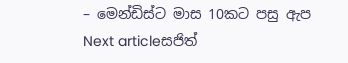– මෙන්ඩිස්ට මාස 10කට පසු ඇප
Next articleසජිත්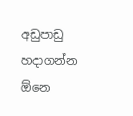අඩුපාඩු හදාගන්න ඕනෙ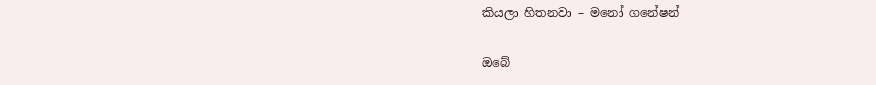කියලා හිතනවා – මනෝ ගනේෂන්

ඔබේ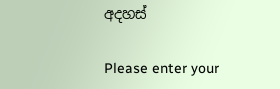අදහස්

Please enter your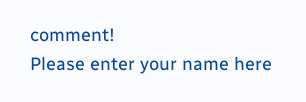comment!
Please enter your name here